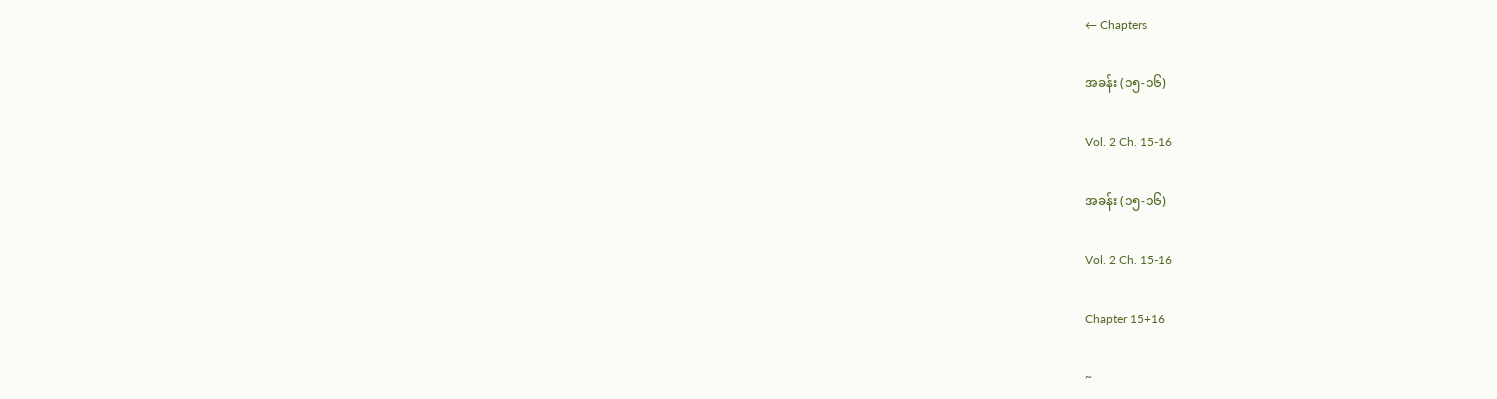← Chapters

အခန်း (၁၅-၁၆)

Vol. 2 Ch. 15-16

အခန်း (၁၅-၁၆)

Vol. 2 Ch. 15-16

Chapter 15+16

~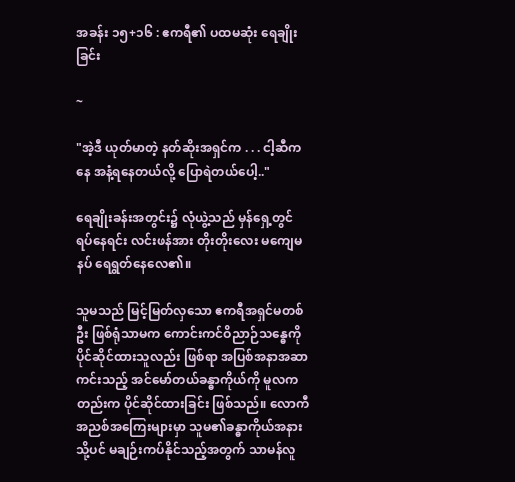အခန်း ၁၅+၁၆ : ဧကရီ၏ ပထမဆုံး ရေချိုးခြင်း

~

"အဲ့ဒီ ယုတ်မာတဲ့ နတ်ဆိုးအရှင်က . . . ငါ့ဆီကနေ အနံ့ရနေတယ်လို့ ပြောရဲတယ်ပေါ့.."

ရေချိုးခန်းအတွင်း၌ လုံယွဲ့သည် မှန်ရှေ့တွင် ရပ်နေရင်း လင်းဖန်အား တိုးတိုးလေး မကျေမနပ် ရေရွတ်နေလေ၏။

သူမသည် မြင့်မြတ်လှသော ဧကရီအရှင်မတစ်ဦး ဖြစ်ရုံသာမက ကောင်းကင်ဝိညာဉ်သန္ဓေကို ပိုင်ဆိုင်ထားသူလည်း ဖြစ်ရာ အပြစ်အနာအဆာကင်းသည့် အင်မော်တယ်ခန္ဓာကိုယ်ကို မူလကတည်းက ပိုင်ဆိုင်ထားခြင်း ဖြစ်သည်။ လောကီအညစ်အကြေးများမှာ သူမ၏ခန္ဓာကိုယ်အနားသို့ပင် မချဉ်းကပ်နိုင်သည့်အတွက် သာမန်လူ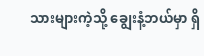သားများကဲ့သို့ ချွေးနံ့ဘယ်မှာ ရှိ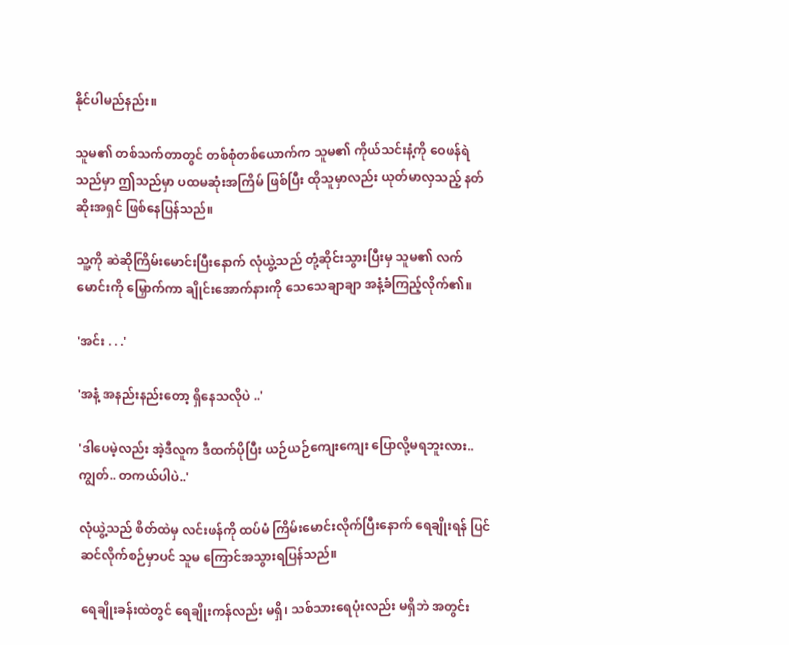နိုင်ပါမည်နည်း။

သူမ၏ တစ်သက်တာတွင် တစ်စုံတစ်ယောက်က သူမ၏ ကိုယ်သင်းနံ့ကို ဝေဖန်ရဲသည်မှာ ဤသည်မှာ ပထမဆုံးအကြိမ် ဖြစ်ပြီး ထိုသူမှာလည်း ယုတ်မာလှသည့် နတ်ဆိုးအရှင် ဖြစ်နေပြန်သည်။

သူ့ကို ဆဲဆိုကြိမ်းမောင်းပြီးနောက် လုံယွဲ့သည် တုံ့ဆိုင်းသွားပြီးမှ သူမ၏ လက်မောင်းကို မြှောက်ကာ ချိုင်းအောက်နားကို သေသေချာချာ အနံ့ခံကြည့်လိုက်၏။

'အင်း . . .'

'အနံ့ အနည်းနည်းတော့ ရှိနေသလိုပဲ ..'

'ဒါပေမဲ့လည်း အဲ့ဒီလူက ဒီထက်ပိုပြီး ယဉ်ယဉ်ကျေးကျေး ပြောလို့မရဘူးလား..ကျွတ်.. တကယ်ပါပဲ..'

လုံယွဲ့သည် စိတ်ထဲမှ လင်းဖန်ကို ထပ်မံ ကြိမ်းမောင်းလိုက်ပြီးနောက် ရေချိုးရန် ပြင်ဆင်လိုက်စဉ်မှာပင် သူမ ကြောင်အသွားရပြန်သည်။

ရေချိုးခန်းထဲတွင် ရေချိုးကန်လည်း မရှိ၊ သစ်သားရေပုံးလည်း မရှိဘဲ အတွင်း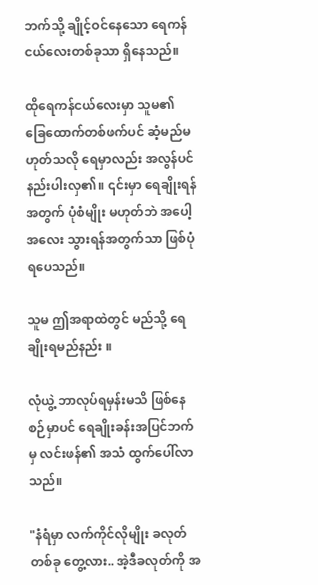ဘက်သို့ ချိုင့်ဝင်နေသော ရေကန်ငယ်လေးတစ်ခုသာ ရှိနေသည်။

ထိုရေကန်ငယ်လေးမှာ သူမ၏ ခြေထောက်တစ်ဖက်ပင် ဆံ့မည်မဟုတ်သလို ရေမှာလည်း အလွန်ပင် နည်းပါးလှ၏။ ၎င်းမှာ ရေချိုးရန်အတွက် ပုံစံမျိုး မဟုတ်ဘဲ အပေါ့အလေး သွားရန်အတွက်သာ ဖြစ်ပုံရပေသည်။

သူမ ဤအရာထဲတွင် မည်သို့ ရေချိုးရမည်နည်း ။

လုံယွဲ့ ဘာလုပ်ရမှန်းမသိ ဖြစ်နေစဉ်မှာပင် ရေချိုးခန်းအပြင်ဘက်မှ လင်းဖန်၏ အသံ ထွက်ပေါ်လာသည်။

"နံရံမှာ လက်ကိုင်လိုမျိုး ခလုတ်တစ်ခု တွေ့လား.. အဲ့ဒီခလုတ်ကို အ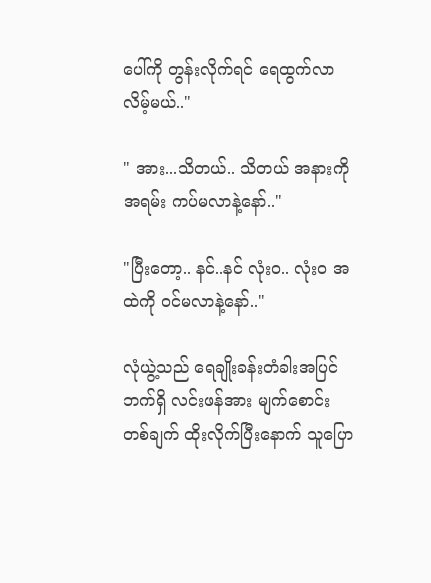ပေါ်ကို တွန်းလိုက်ရင် ရေထွက်လာလိမ့်မယ်.."

" အား...သိတယ်.. သိတယ် အနားကို အရမ်း ကပ်မလာနဲ့နော်.."

"ပြီးတော့.. နင်..နင် လုံးဝ.. လုံးဝ အထဲကို ဝင်မလာနဲ့နော်.."

လုံယွဲ့သည် ရေချိုးခန်းတံခါးအပြင်ဘက်ရှိ လင်းဖန်အား မျက်စောင်းတစ်ချက် ထိုးလိုက်ပြီးနောက် သူပြော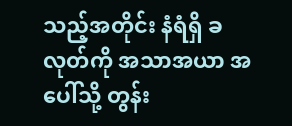သည့်အတိုင်း နံရံရှိ ခလုတ်ကို အသာအယာ အပေါ်သို့ တွန်း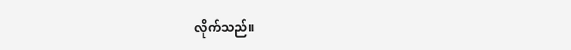လိုက်သည်။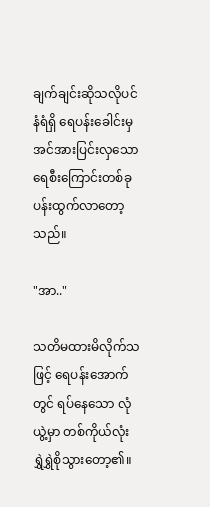ချက်ချင်းဆိုသလိုပင် နံရံရှိ ရေပန်းခေါင်းမှ အင်အားပြင်းလှသော ရေစီးကြောင်းတစ်ခု ပန်းထွက်လာတော့သည်။

"အာ.."

သတိမထားမိလိုက်သဖြင့် ရေပန်းအောက်တွင် ရပ်နေသော လုံယွဲ့မှာ တစ်ကိုယ်လုံး ရွှဲရွှဲစိုသွားတော့၏။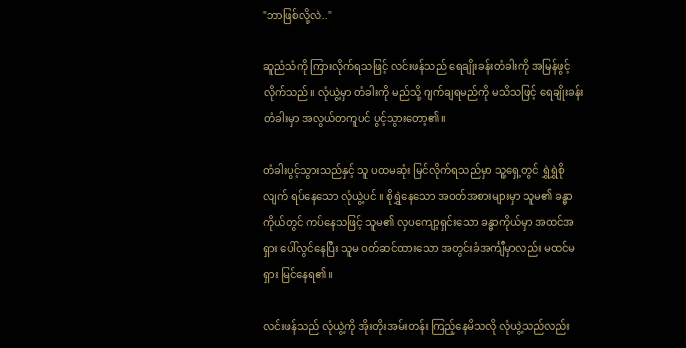"ဘာဖြစ်လို့လဲ.."

ဆူညံသံကို ကြားလိုက်ရသဖြင့် လင်းဖန်သည် ရေချိုးခန်းတံခါးကို အမြန်ဖွင့်လိုက်သည်။ လုံယွဲ့မှာ တံခါးကို မည်သို့ ဂျက်ချရမည်ကို မသိသဖြင့် ရေချိုးခန်းတံခါးမှာ အလွယ်တကူပင် ပွင့်သွားတော့၏။

တံခါးပွင့်သွားသည်နှင့် သူ ပထမဆုံး မြင်လိုက်ရသည်မှာ သူ့ရှေ့တွင် ရွှဲရွှဲစိုလျက် ရပ်နေသော လုံယွဲ့ပင် ။ စိုရွှဲနေသော အဝတ်အစားများမှာ သူမ၏ ခန္ဓာကိုယ်တွင် ကပ်နေသဖြင့် သူမ၏ လှပကျော့ရှင်းသော ခန္ဓာကိုယ်မှာ အထင်အရှား ပေါ်လွင်နေပြီး သူမ ဝတ်ဆင်ထားသော အတွင်းခံအင်္ကျီမှာလည်း မထင်မရှား မြင်နေရ၏။

လင်းဖန်သည် လုံယွဲ့ကို အိုးတိုးအမ်းတန်း ကြည့်နေမိသလို လုံယွဲ့သည်လည်း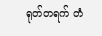ရုတ်တရက် တံ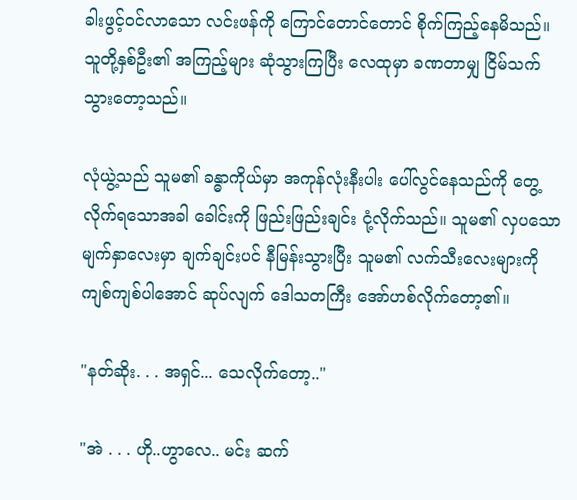ခါးဖွင့်ဝင်လာသော လင်းဖန်ကို ကြောင်တောင်တောင် စိုက်ကြည့်နေမိသည်။ သူတို့နှစ်ဦး၏ အကြည့်များ ဆုံသွားကြပြီး လေထုမှာ ခဏတာမျှ ငြိမ်သက်သွားတော့သည်။

လုံယွဲ့သည် သူမ၏ ခန္ဓာကိုယ်မှာ အကုန်လုံးနီးပါး ပေါ်လွင်နေသည်ကို တွေ့လိုက်ရသောအခါ ခေါင်းကို ဖြည်းဖြည်းချင်း ငုံ့လိုက်သည်။ သူမ၏ လှပသော မျက်နှာလေးမှာ ချက်ချင်းပင် နီမြန်းသွားပြီး သူမ၏ လက်သီးလေးများကို ကျစ်ကျစ်ပါအောင် ဆုပ်လျက် ဒေါသတကြီး အော်ဟစ်လိုက်တော့၏။

"နတ်ဆိုး. . . အရှင်... သေလိုက်တော့.."

"အဲ . . . ဟို..ဟွာလေ.. မင်း ဆက်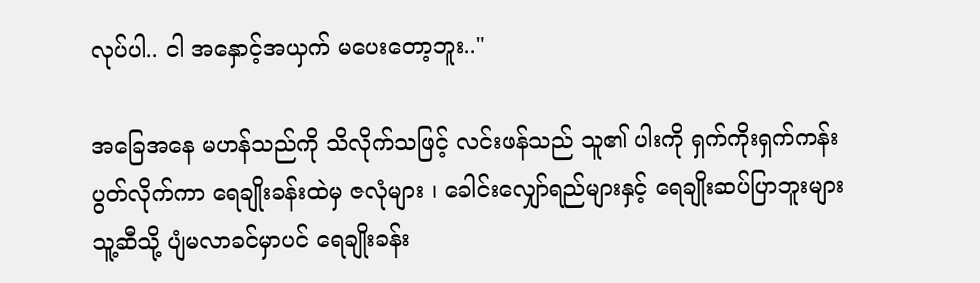လုပ်ပါ.. ငါ အနှောင့်အယှက် မပေးတော့ဘူး.."

အခြေအနေ မဟန်သည်ကို သိလိုက်သဖြင့် လင်းဖန်သည် သူ၏ ပါးကို ရှက်ကိုးရှက်ကန်း ပွတ်လိုက်ကာ ရေချိုးခန်းထဲမှ ဇလုံများ ၊ ခေါင်းလျှော်ရည်များနှင့် ရေချိုးဆပ်ပြာဘူးများ သူ့ဆီသို့ ပျံမလာခင်မှာပင် ရေချိုးခန်း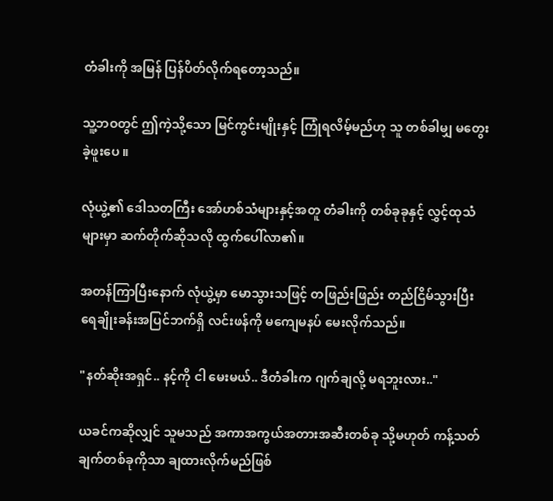တံခါးကို အမြန် ပြန်ပိတ်လိုက်ရတော့သည်။

သူ့ဘဝတွင် ဤကဲ့သို့သော မြင်ကွင်းမျိုးနှင့် ကြုံရလိမ့်မည်ဟု သူ တစ်ခါမျှ မတွေးခဲ့ဖူးပေ ။

လုံယွဲ့၏ ဒေါသတကြီး အော်ဟစ်သံများနှင့်အတူ တံခါးကို တစ်ခုခုနှင့် လွှင့်ထုသံများမှာ ဆက်တိုက်ဆိုသလို ထွက်ပေါ်လာ၏။

အတန်ကြာပြီးနောက် လုံယွဲ့မှာ မောသွားသဖြင့် တဖြည်းဖြည်း တည်ငြိမ်သွားပြီး ရေချိုးခန်းအပြင်ဘက်ရှိ လင်းဖန်ကို မကျေမနပ် မေးလိုက်သည်။

"နတ်ဆိုးအရှင်.. နင့်ကို ငါ မေးမယ်.. ဒီတံခါးက ဂျက်ချလို့ မရဘူးလား.."

ယခင်ကဆိုလျှင် သူမသည် အကာအကွယ်အတားအဆီးတစ်ခု သို့မဟုတ် ကန့်သတ်ချက်တစ်ခုကိုသာ ချထားလိုက်မည်ဖြစ်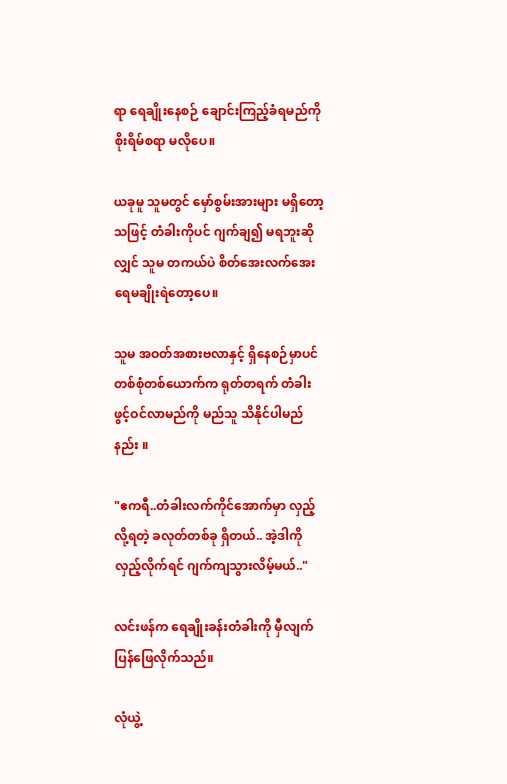ရာ ရေချိုးနေစဉ် ချောင်းကြည့်ခံရမည်ကို စိုးရိမ်စရာ မလိုပေ။

ယခုမူ သူမတွင် မှော်စွမ်းအားများ မရှိတော့သဖြင့် တံခါးကိုပင် ဂျက်ချ၍ မရဘူးဆိုလျှင် သူမ တကယ်ပဲ စိတ်အေးလက်အေး ရေမချိုးရဲတော့ပေ။

သူမ အဝတ်အစားဗလာနှင့် ရှိနေစဉ်မှာပင် တစ်စုံတစ်ယောက်က ရုတ်တရက် တံခါးဖွင့်ဝင်လာမည်ကို မည်သူ သိနိုင်ပါမည်နည်း ။

"ဧကရီ..တံခါးလက်ကိုင်အောက်မှာ လှည့်လို့ရတဲ့ ခလုတ်တစ်ခု ရှိတယ်.. အဲ့ဒါကို လှည့်လိုက်ရင် ဂျက်ကျသွားလိမ့်မယ်.."

လင်းဖန်က ရေချိုးခန်းတံခါးကို မှီလျက် ပြန်ဖြေလိုက်သည်။

လုံယွဲ့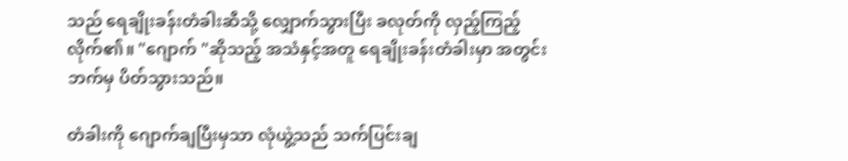သည် ရေချိုးခန်းတံခါးဆီသို့ လျှောက်သွားပြီး ခလုတ်ကို လှည့်ကြည့်လိုက်၏။ "ဂျောက် "ဆိုသည့် အသံနှင့်အတူ ရေချိုးခန်းတံခါးမှာ အတွင်းဘက်မှ ပိတ်သွားသည်။

တံခါးကို ဂျောက်ချပြီးမှသာ လုံယွဲ့သည် သက်ပြင်းချ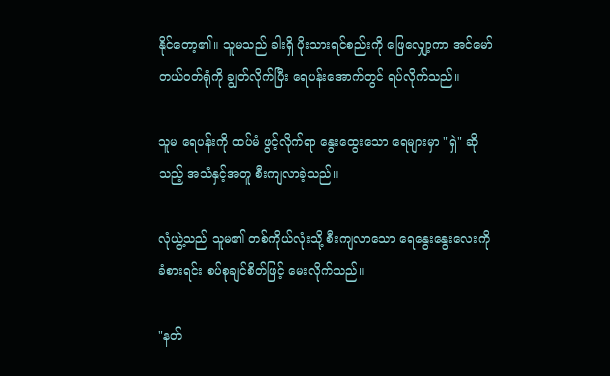နိုင်တော့၏။ သူမသည် ခါးရှိ ပိုးသားရင်စည်းကို ဖြေလျှော့ကာ အင်မော်တယ်ဝတ်ရုံကို ချွတ်လိုက်ပြီး ရေပန်းအောက်တွင် ရပ်လိုက်သည်။

သူမ ရေပန်းကို ထပ်မံ ဖွင့်လိုက်ရာ နွေးထွေးသော ရေများမှာ "ရှဲ" ဆိုသည့် အသံနှင့်အတူ စီးကျလာခဲ့သည်။

လုံယွဲ့သည် သူမ၏ တစ်ကိုယ်လုံးသို့ စီးကျလာသော ရေနွေးနွေးလေးကို ခံစားရင်း စပ်စုချင်စိတ်ဖြင့် မေးလိုက်သည်။

"နတ်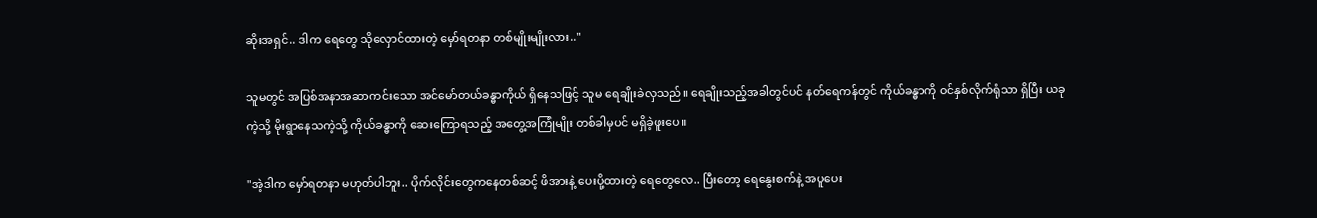ဆိုးအရှင်.. ဒါက ရေတွေ သိုလှောင်ထားတဲ့ မှော်ရတနာ တစ်မျိုးမျိုးလား.."

သူမတွင် အပြစ်အနာအဆာကင်းသော အင်မော်တယ်ခန္ဓာကိုယ် ရှိနေသဖြင့် သူမ ရေချိုးခဲလှသည်။ ရေချိုးသည့်အခါတွင်ပင် နတ်ရေကန်တွင် ကိုယ်ခန္ဓာကို ဝင်နှစ်လိုက်ရုံသာ ရှိပြီး ယခုကဲ့သို့ မိုးရွာနေသကဲ့သို့ ကိုယ်ခန္ဓာကို ဆေးကြောရသည့် အတွေ့အကြုံမျိုး တစ်ခါမှပင် မရှိခဲ့ဖူးပေ။

"အဲ့ဒါက မှော်ရတနာ မဟုတ်ပါဘူး.. ပိုက်လိုင်းတွေကနေတစ်ဆင့် ဖိအားနဲ့ ပေးပို့ထားတဲ့ ရေတွေလေ.. ပြီးတော့ ရေနွေးစက်နဲ့ အပူပေး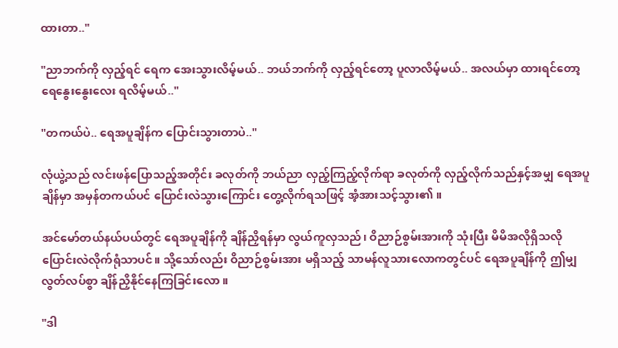ထားတာ.."

"ညာဘက်ကို လှည့်ရင် ရေက အေးသွားလိမ့်မယ်.. ဘယ်ဘက်ကို လှည့်ရင်တော့ ပူလာလိမ့်မယ်.. အလယ်မှာ ထားရင်တော့ ရေနွေးနွေးလေး ရလိမ့်မယ်.."

"တကယ်ပဲ.. ရေအပူချိန်က ပြောင်းသွားတာပဲ.."

လုံယွဲ့သည် လင်းဖန်ပြောသည့်အတိုင်း ခလုတ်ကို ဘယ်ညာ လှည့်ကြည့်လိုက်ရာ ခလုတ်ကို လှည့်လိုက်သည်နှင့်အမျှ ရေအပူချိန်မှာ အမှန်တကယ်ပင် ပြောင်းလဲသွားကြောင်း တွေ့လိုက်ရသဖြင့် အံ့အားသင့်သွား၏။

အင်မော်တယ်နယ်ပယ်တွင် ရေအပူချိန်ကို ချိန်ညှိရန်မှာ လွယ်ကူလှသည်၊ ဝိညာဉ်စွမ်းအားကို သုံးပြီး မိမိအလိုရှိသလို ပြောင်းလဲလိုက်ရုံသာပင်။ သို့သော်လည်း ဝိညာဉ်စွမ်းအား မရှိသည့် သာမန်လူသားလောကတွင်ပင် ရေအပူချိန်ကို ဤမျှ လွတ်လပ်စွာ ချိန်ညှိနိုင်နေကြခြင်းလော ။

"ဒါ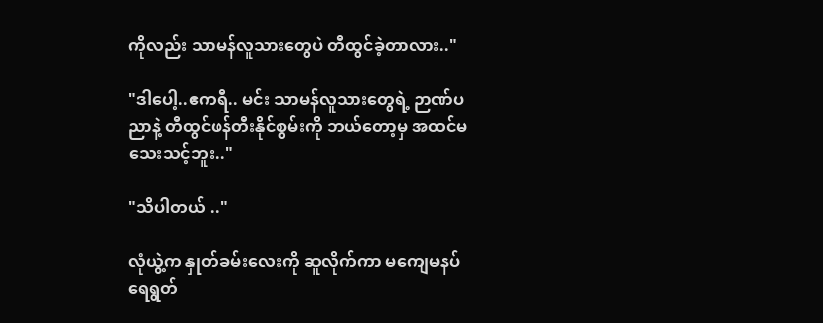ကိုလည်း သာမန်လူသားတွေပဲ တီထွင်ခဲ့တာလား.."

"ဒါပေါ့..ဧကရီ.. မင်း သာမန်လူသားတွေရဲ့ ဉာဏ်ပညာနဲ့ တီထွင်ဖန်တီးနိုင်စွမ်းကို ဘယ်တော့မှ အထင်မသေးသင့်ဘူး.."

"သိပါတယ် .."

လုံယွဲ့က နှုတ်ခမ်းလေးကို ဆူလိုက်ကာ မကျေမနပ် ရေရွတ်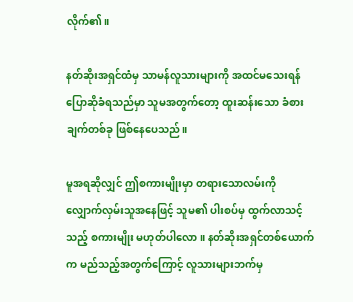လိုက်၏။

နတ်ဆိုးအရှင်ထံမှ သာမန်လူသားများကို အထင်မသေးရန် ပြောဆိုခံရသည်မှာ သူမအတွက်တော့ ထူးဆန်းသော ခံစားချက်တစ်ခု ဖြစ်နေပေသည်။

မူအရဆိုလျှင် ဤစကားမျိုးမှာ တရားသောလမ်းကို လျှောက်လှမ်းသူအနေဖြင့် သူမ၏ ပါးစပ်မှ ထွက်လာသင့်သည့် စကားမျိုး မဟုတ်ပါလော ။ နတ်ဆိုးအရှင်တစ်ယောက်က မည်သည့်အတွက်ကြောင့် လူသားများဘက်မှ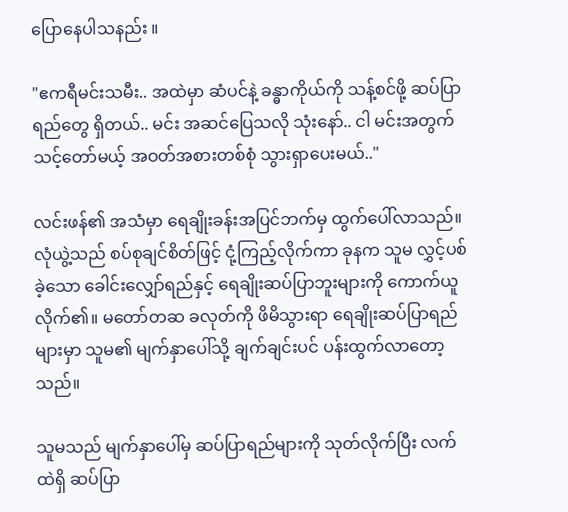ပြောနေပါသနည်း ။

"ဧကရီမင်းသမီး.. အထဲမှာ ဆံပင်နဲ့ ခန္ဓာကိုယ်ကို သန့်စင်ဖို့ ဆပ်ပြာရည်တွေ ရှိတယ်.. မင်း အဆင်ပြေသလို သုံးနော်.. ငါ မင်းအတွက် သင့်တော်မယ့် အဝတ်အစားတစ်စုံ သွားရှာပေးမယ်.."

လင်းဖန်၏ အသံမှာ ရေချိုးခန်းအပြင်ဘက်မှ ထွက်ပေါ်လာသည်။ လုံယွဲ့သည် စပ်စုချင်စိတ်ဖြင့် ငုံ့ကြည့်လိုက်ကာ ခုနက သူမ လွှင့်ပစ်ခဲ့သော ခေါင်းလျှော်ရည်နှင့် ရေချိုးဆပ်ပြာဘူးများကို ကောက်ယူလိုက်၏။ မတော်တဆ ခလုတ်ကို ဖိမိသွားရာ ရေချိုးဆပ်ပြာရည်များမှာ သူမ၏ မျက်နှာပေါ်သို့ ချက်ချင်းပင် ပန်းထွက်လာတော့သည်။

သူမသည် မျက်နှာပေါ်မှ ဆပ်ပြာရည်များကို သုတ်လိုက်ပြီး လက်ထဲရှိ ဆပ်ပြာ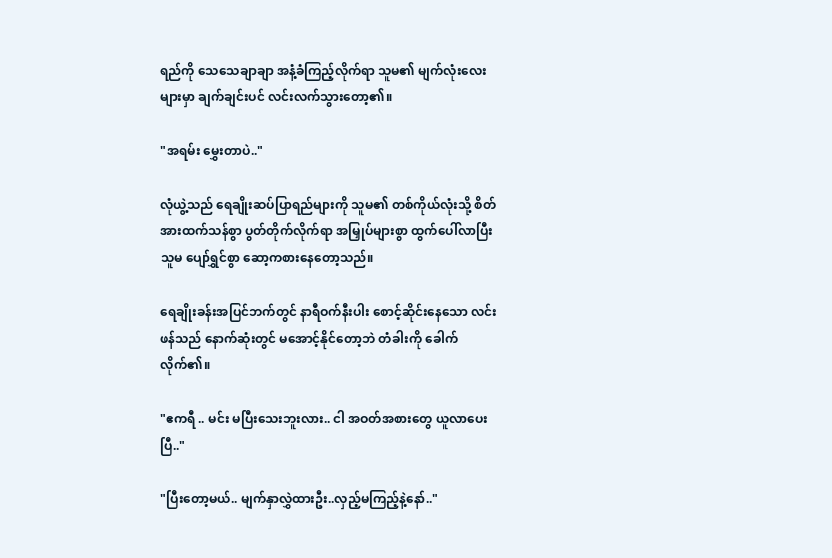ရည်ကို သေသေချာချာ အနံ့ခံကြည့်လိုက်ရာ သူမ၏ မျက်လုံးလေးများမှာ ချက်ချင်းပင် လင်းလက်သွားတော့၏။

"အရမ်း မွှေးတာပဲ.."

လုံယွဲ့သည် ရေချိုးဆပ်ပြာရည်များကို သူမ၏ တစ်ကိုယ်လုံးသို့ စိတ်အားထက်သန်စွာ ပွတ်တိုက်လိုက်ရာ အမြှုပ်များစွာ ထွက်ပေါ်လာပြီး သူမ ပျော်ရွှင်စွာ ဆော့ကစားနေတော့သည်။

ရေချိုးခန်းအပြင်ဘက်တွင် နာရီဝက်နီးပါး စောင့်ဆိုင်းနေသော လင်းဖန်သည် နောက်ဆုံးတွင် မအောင့်နိုင်တော့ဘဲ တံခါးကို ခေါက်လိုက်၏။

"ဧကရီ .. မင်း မပြီးသေးဘူးလား.. ငါ အဝတ်အစားတွေ ယူလာပေးပြီ.."

"ပြီးတော့မယ်.. မျက်နှာလွှဲထားဦး..လှည့်မကြည့်နဲ့နော်.."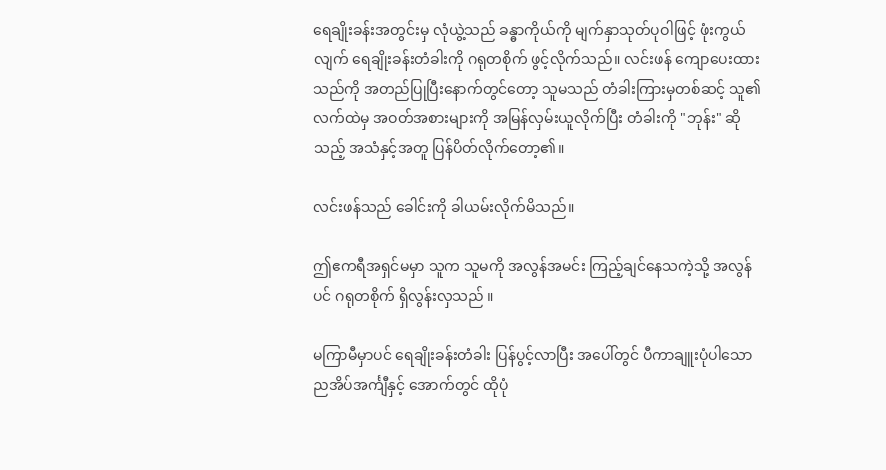ရေချိုးခန်းအတွင်းမှ လုံယွဲ့သည် ခန္ဓာကိုယ်ကို မျက်နှာသုတ်ပုဝါဖြင့် ဖုံးကွယ်လျက် ရေချိုးခန်းတံခါးကို ဂရုတစိုက် ဖွင့်လိုက်သည်။ လင်းဖန် ကျောပေးထားသည်ကို အတည်ပြုပြီးနောက်တွင်တော့ သူမသည် တံခါးကြားမှတစ်ဆင့် သူ၏လက်ထဲမှ အဝတ်အစားများကို အမြန်လှမ်းယူလိုက်ပြီး တံခါးကို "ဘုန်း" ဆိုသည့် အသံနှင့်အတူ ပြန်ပိတ်လိုက်တော့၏။

လင်းဖန်သည် ခေါင်းကို ခါယမ်းလိုက်မိသည်။

ဤဧကရီအရှင်မမှာ သူက သူမကို အလွန်အမင်း ကြည့်ချင်နေသကဲ့သို့ အလွန်ပင် ဂရုတစိုက် ရှိလွန်းလှသည် ။

မကြာမီမှာပင် ရေချိုးခန်းတံခါး ပြန်ပွင့်လာပြီး အပေါ်တွင် ပီကာချူးပုံပါသော ညအိပ်အင်္ကျီနှင့် အောက်တွင် ထိုပုံ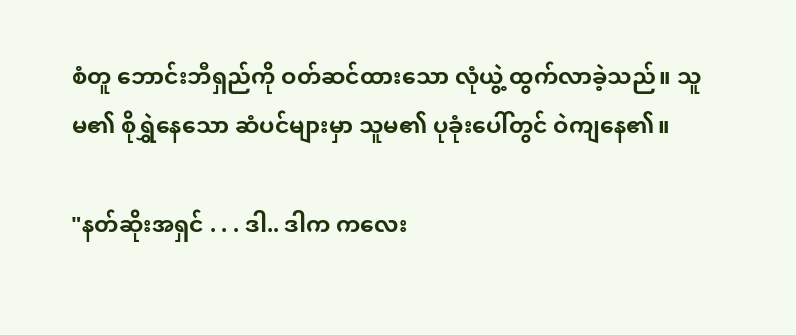စံတူ ဘောင်းဘီရှည်ကို ဝတ်ဆင်ထားသော လုံယွဲ့ ထွက်လာခဲ့သည်။ သူမ၏ စိုရွှဲနေသော ဆံပင်များမှာ သူမ၏ ပုခုံးပေါ်တွင် ဝဲကျနေ၏။

"နတ်ဆိုးအရှင် . . . ဒါ.. ဒါက ကလေး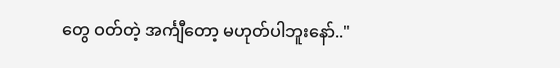တွေ ဝတ်တဲ့ အင်္ကျီတော့ မဟုတ်ပါဘူးနော်.."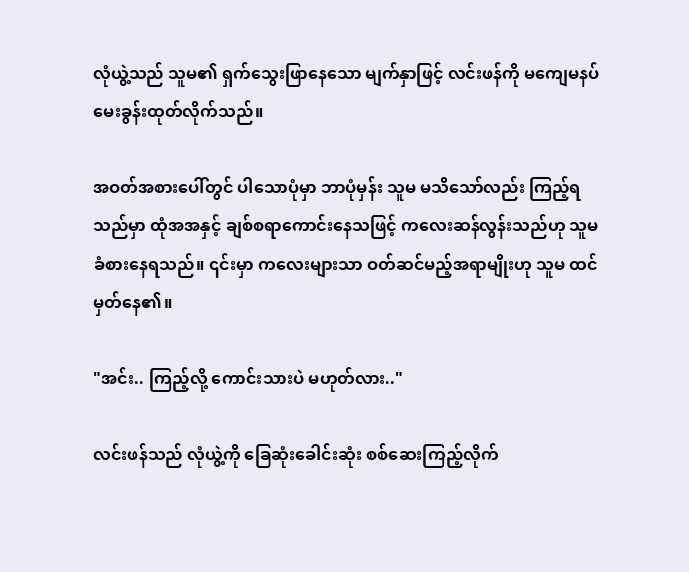လုံယွဲ့သည် သူမ၏ ရှက်သွေးဖြာနေသော မျက်နှာဖြင့် လင်းဖန်ကို မကျေမနပ် မေးခွန်းထုတ်လိုက်သည်။

အဝတ်အစားပေါ်တွင် ပါသောပုံမှာ ဘာပုံမှန်း သူမ မသိသော်လည်း ကြည့်ရသည်မှာ ထုံအအနှင့် ချစ်စရာကောင်းနေသဖြင့် ကလေးဆန်လွန်းသည်ဟု သူမ ခံစားနေရသည်။ ၎င်းမှာ ကလေးများသာ ဝတ်ဆင်မည့်အရာမျိုးဟု သူမ ထင်မှတ်နေ၏။

"အင်း.. ကြည့်လို့ ကောင်းသားပဲ မဟုတ်လား.."

လင်းဖန်သည် လုံယွဲ့ကို ခြေဆုံးခေါင်းဆုံး စစ်ဆေးကြည့်လိုက်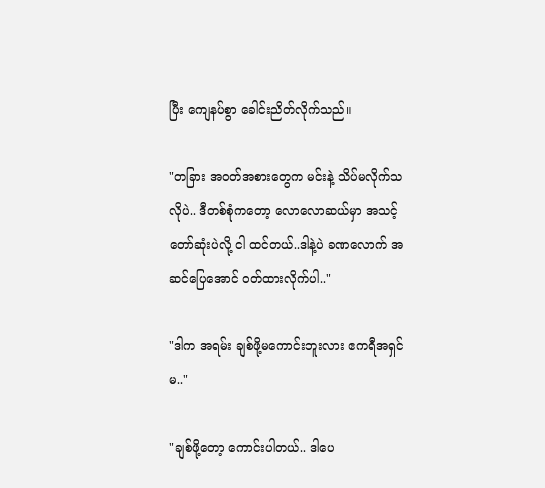ပြီး ကျေနပ်စွာ ခေါင်းညိတ်လိုက်သည်။

"တခြား အဝတ်အစားတွေက မင်းနဲ့ သိပ်မလိုက်သလိုပဲ.. ဒီတစ်စုံကတော့ လောလောဆယ်မှာ အသင့်တော်ဆုံးပဲလို့ ငါ ထင်တယ်..ဒါနဲ့ပဲ ခဏလောက် အဆင်ပြေအောင် ဝတ်ထားလိုက်ပါ.."

"ဒါက အရမ်း ချစ်ဖို့မကောင်းဘူးလား ဧကရီအရှင်မ.."

"ချစ်ဖို့တော့ ကောင်းပါတယ်.. ဒါပေ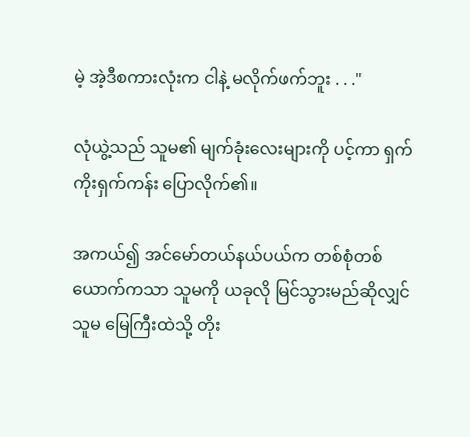မဲ့ အဲ့ဒီစကားလုံးက ငါနဲ့ မလိုက်ဖက်ဘူး . . ."

လုံယွဲ့သည် သူမ၏ မျက်ခုံးလေးများကို ပင့်ကာ ရှက်ကိုးရှက်ကန်း ပြောလိုက်၏။

အကယ်၍ အင်မော်တယ်နယ်ပယ်က တစ်စုံတစ်ယောက်ကသာ သူမကို ယခုလို မြင်သွားမည်ဆိုလျှင် သူမ မြေကြီးထဲသို့ တိုး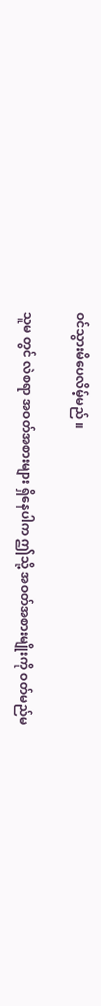ဝင်သွားမိပေလိမ့်မည် ။

သူမ တွင် လဲစရာ အဝတ်အစားများ ရှိနေပါက ဤသို့ အဝတ်အစားမျိုးကို ဝတ်မည်မ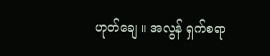ဟုတ်ချေ ။ အလွန် ရှက်စရာ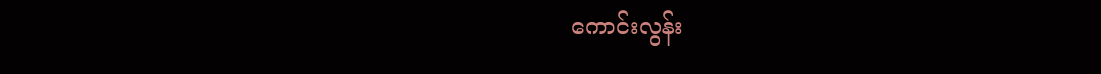ကောင်းလွန်း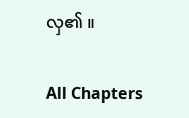လှ၏ ။

All Chapters